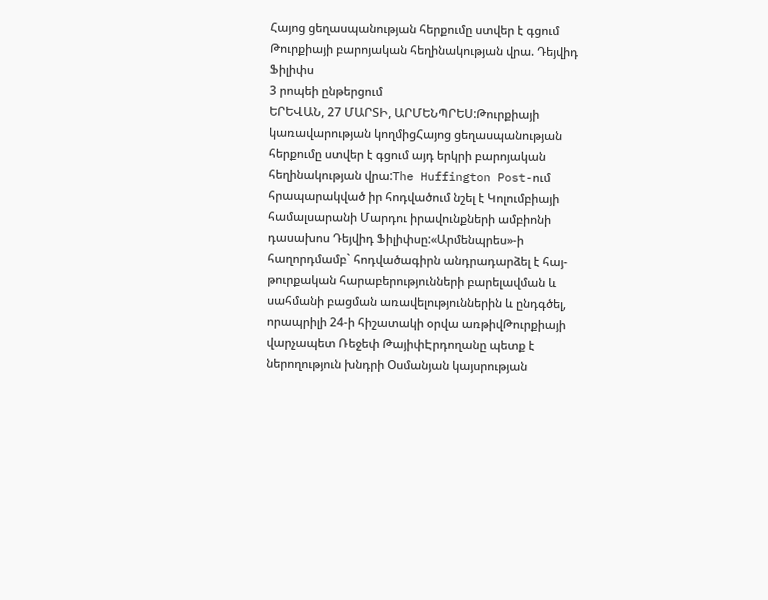Հայոց ցեղասպանության հերքումը ստվեր է գցում Թուրքիայի բարոյական հեղինակության վրա. Դեյվիդ Ֆիլիփս
3 րոպեի ընթերցում
ԵՐԵՎԱՆ, 27 ՄԱՐՏԻ, ԱՐՄԵՆՊՐԵՍ:Թուրքիայի կառավարության կողմիցՀայոց ցեղասպանության հերքումը ստվեր է գցում այդ երկրի բարոյական հեղինակության վրա:The Huffington Post-ում հրապարակված իր հոդվածում նշել է Կոլումբիայի համալսարանի Մարդու իրավունքների ամբիոնի դասախոս Դեյվիդ Ֆիլիփսը:«Արմենպրես»-ի հաղորդմամբ` հոդվածագիրն անդրադարձել է հայ-թուրքական հարաբերությունների բարելավման և սահմանի բացման առավելություններին և ընդգծել, որապրիլի 24-ի հիշատակի օրվա առթիվԹուրքիայի վարչապետ Ռեջեփ ԹայիփԷրդողանը պետք է ներողություն խնդրի Օսմանյան կայսրության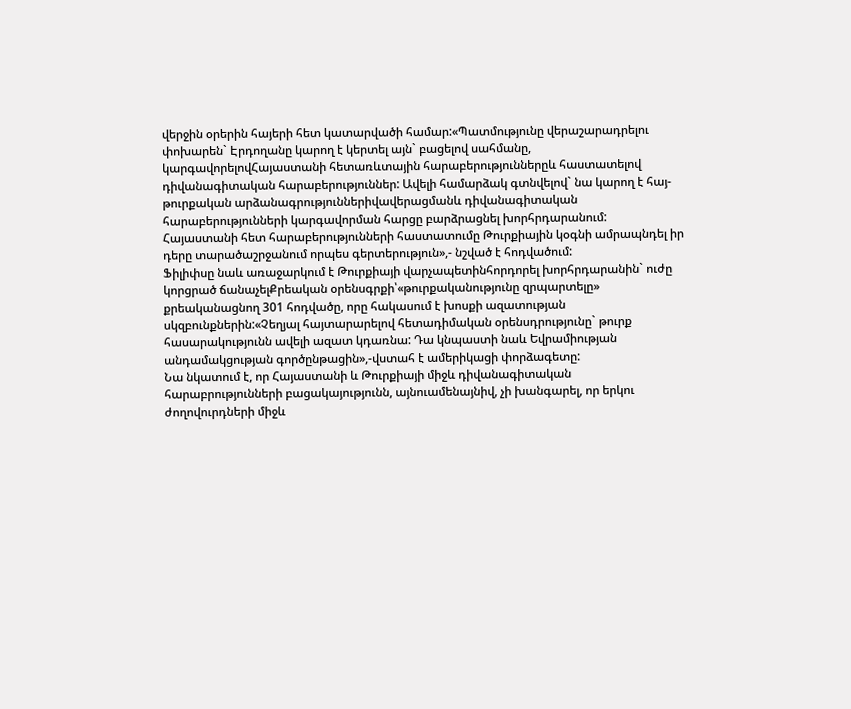վերջին օրերին հայերի հետ կատարվածի համար:«Պատմությունը վերաշարադրելու փոխարեն` Էրդողանը կարող է կերտել այն` բացելով սահմանը, կարգավորելովՀայաստանի հետառևտային հարաբերություններըև հաստատելով դիվանագիտական հարաբերություններ: Ավելի համարձակ գտնվելով` նա կարող է հայ-թուրքական արձանագրություններիվավերացմանև դիվանագիտական հարաբերությունների կարգավորման հարցը բարձրացնել խորհրդարանում: Հայաստանի հետ հարաբերությունների հաստատումը Թուրքիային կօգնի ամրապնդել իր դերը տարածաշրջանում որպես գերտերություն»,- նշված է հոդվածում:
Ֆիլիփսը նաև առաջարկում է Թուրքիայի վարչապետինհորդորել խորհրդարանին` ուժը կորցրած ճանաչելՔրեական օրենսգրքի՝«թուրքականությունը զրպարտելը» քրեականացնող 301 հոդվածը, որը հակասում է խոսքի ազատության սկզբունքներին:«Չեղյալ հայտարարելով հետադիմական օրենսդրությունը` թուրք հասարակությունն ավելի ազատ կդառնա: Դա կնպաստի նաև Եվրամիության անդամակցության գործընթացին»,-վստահ է ամերիկացի փորձագետը:
Նա նկատում է, որ Հայաստանի և Թուրքիայի միջև դիվանագիտական հարաբրությունների բացակայությունն, այնուամենայնիվ, չի խանգարել, որ երկու ժողովուրդների միջև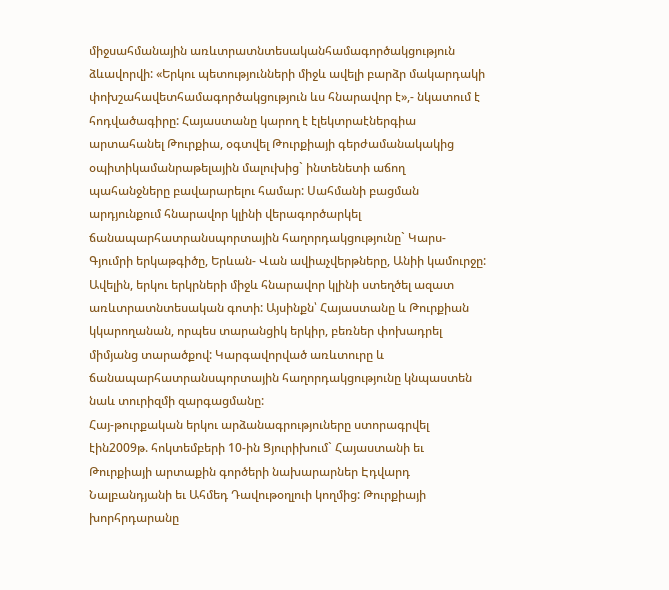միջսահմանային առևտրատնտեսականհամագործակցություն ձևավորվի: «Երկու պետությունների միջև ավելի բարձր մակարդակի փոխշահավետհամագործակցություն ևս հնարավոր է»,- նկատում է հոդվածագիրը: Հայաստանը կարող է էլեկտրաէներգիա արտահանել Թուրքիա, օգտվել Թուրքիայի գերժամանակակից օպիտիկամանրաթելային մալուխից` ինտենետի աճող պահանջները բավարարելու համար: Սահմանի բացման արդյունքում հնարավոր կլինի վերագործարկել ճանապարհատրանսպորտային հաղորդակցությունը` Կարս-Գյումրի երկաթգիծը, Երևան- Վան ավիաչվերթները, Անիի կամուրջը: Ավելին, երկու երկրների միջև հնարավոր կլինի ստեղծել ազատ առևտրատնտեսական գոտի: Այսինքն՝ Հայաստանը և Թուրքիան կկարողանան, որպես տարանցիկ երկիր, բեռներ փոխադրել միմյանց տարածքով: Կարգավորված առևտուրը և ճանապարհատրանսպորտային հաղորդակցությունը կնպաստեն նաև տուրիզմի զարգացմանը:
Հայ-թուրքական երկու արձանագրություները ստորագրվել էին2009թ. հոկտեմբերի 10-ին Ցյուրիխում` Հայաստանի եւ Թուրքիայի արտաքին գործերի նախարարներ Էդվարդ Նալբանդյանի եւ Ահմեդ Դավութօղլուի կողմից: Թուրքիայի խորհրդարանը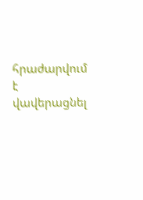հրաժարվում է վավերացնել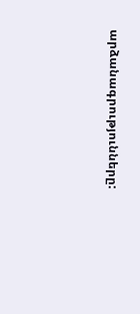արձանագրությունները: